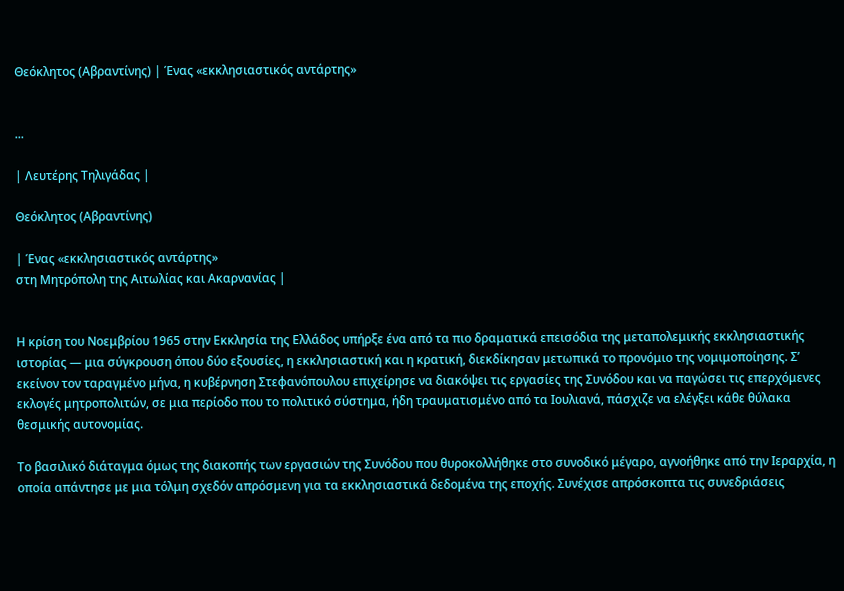Θεόκλητος (Αβραντίνης) | Ένας «εκκλησιαστικός αντάρτης»


...

| Λευτέρης Τηλιγάδας |

Θεόκλητος (Αβραντίνης)

| Ένας «εκκλησιαστικός αντάρτης»
στη Μητρόπολη της Αιτωλίας και Ακαρνανίας |


Η κρίση του Νοεμβρίου 1965 στην Εκκλησία της Ελλάδος υπήρξε ένα από τα πιο δραματικά επεισόδια της μεταπολεμικής εκκλησιαστικής ιστορίας — μια σύγκρουση όπου δύο εξουσίες, η εκκλησιαστική και η κρατική, διεκδίκησαν μετωπικά το προνόμιο της νομιμοποίησης. Σ’ εκείνον τον ταραγμένο μήνα, η κυβέρνηση Στεφανόπουλου επιχείρησε να διακόψει τις εργασίες της Συνόδου και να παγώσει τις επερχόμενες εκλογές μητροπολιτών, σε μια περίοδο που το πολιτικό σύστημα, ήδη τραυματισμένο από τα Ιουλιανά, πάσχιζε να ελέγξει κάθε θύλακα θεσμικής αυτονομίας.

Το βασιλικό διάταγμα όμως της διακοπής των εργασιών της Συνόδου που θυροκολλήθηκε στο συνοδικό μέγαρο, αγνοήθηκε από την Ιεραρχία, η οποία απάντησε με μια τόλμη σχεδόν απρόσμενη για τα εκκλησιαστικά δεδομένα της εποχής. Συνέχισε απρόσκοπτα τις συνεδριάσεις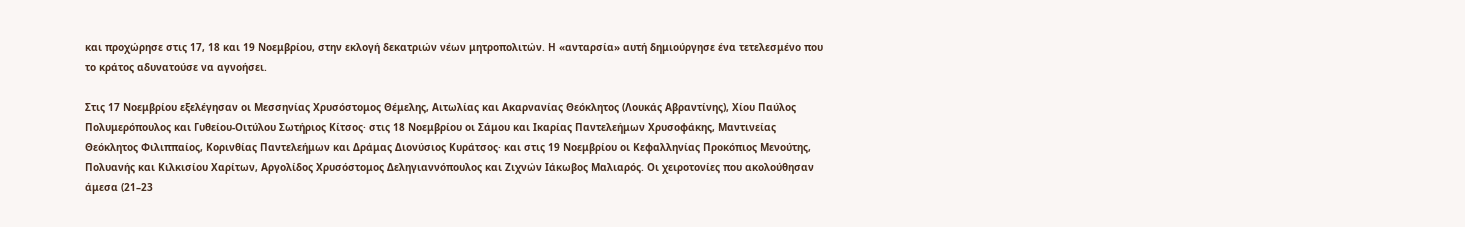και προχώρησε στις 17, 18 και 19 Νοεμβρίου, στην εκλογή δεκατριών νέων μητροπολιτών. Η «ανταρσία» αυτή δημιούργησε ένα τετελεσμένο που το κράτος αδυνατούσε να αγνοήσει.

Στις 17 Νοεμβρίου εξελέγησαν οι Μεσσηνίας Χρυσόστομος Θέμελης, Αιτωλίας και Ακαρνανίας Θεόκλητος (Λουκάς Αβραντίνης), Χίου Παύλος Πολυμερόπουλος και Γυθείου-Οιτύλου Σωτήριος Κίτσος· στις 18 Νοεμβρίου οι Σάμου και Ικαρίας Παντελεήμων Χρυσοφάκης, Μαντινείας Θεόκλητος Φιλιππαίος, Κορινθίας Παντελεήμων και Δράμας Διονύσιος Κυράτσος· και στις 19 Νοεμβρίου οι Κεφαλληνίας Προκόπιος Μενούτης, Πολυανής και Κιλκισίου Χαρίτων, Αργολίδος Χρυσόστομος Δεληγιαννόπουλος και Ζιχνών Ιάκωβος Μαλιαρός. Οι χειροτονίες που ακολούθησαν άμεσα (21–23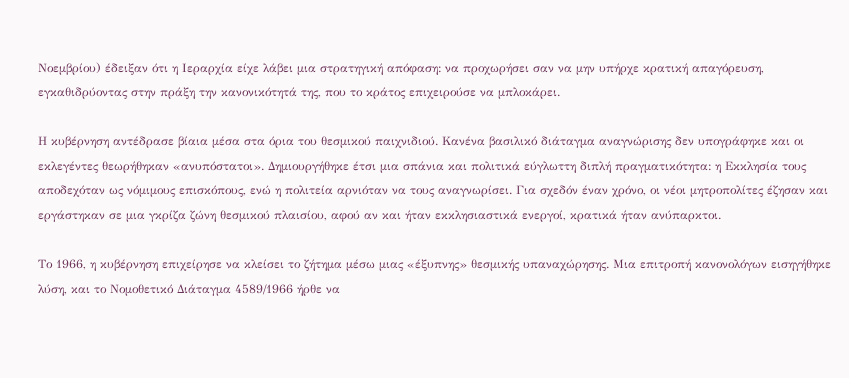Νοεμβρίου) έδειξαν ότι η Ιεραρχία είχε λάβει μια στρατηγική απόφαση: να προχωρήσει σαν να μην υπήρχε κρατική απαγόρευση, εγκαθιδρύοντας στην πράξη την κανονικότητά της, που το κράτος επιχειρούσε να μπλοκάρει.

Η κυβέρνηση αντέδρασε βίαια μέσα στα όρια του θεσμικού παιχνιδιού. Κανένα βασιλικό διάταγμα αναγνώρισης δεν υπογράφηκε και οι εκλεγέντες θεωρήθηκαν «ανυπόστατοι». Δημιουργήθηκε έτσι μια σπάνια και πολιτικά εύγλωττη διπλή πραγματικότητα: η Εκκλησία τους αποδεχόταν ως νόμιμους επισκόπους, ενώ η πολιτεία αρνιόταν να τους αναγνωρίσει. Για σχεδόν έναν χρόνο, οι νέοι μητροπολίτες έζησαν και εργάστηκαν σε μια γκρίζα ζώνη θεσμικού πλαισίου, αφού αν και ήταν εκκλησιαστικά ενεργοί, κρατικά ήταν ανύπαρκτοι.

Το 1966, η κυβέρνηση επιχείρησε να κλείσει το ζήτημα μέσω μιας «έξυπνης» θεσμικής υπαναχώρησης. Μια επιτροπή κανονολόγων εισηγήθηκε λύση, και το Νομοθετικό Διάταγμα 4589/1966 ήρθε να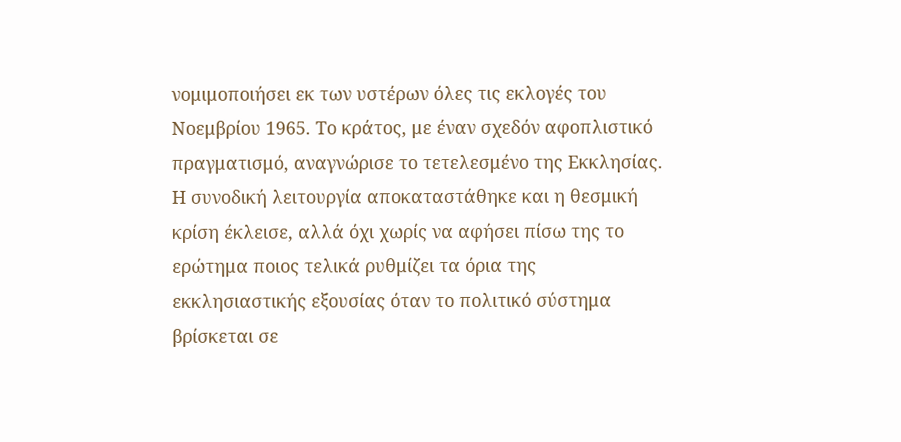νομιμοποιήσει εκ των υστέρων όλες τις εκλογές του Νοεμβρίου 1965. Το κράτος, με έναν σχεδόν αφοπλιστικό πραγματισμό, αναγνώρισε το τετελεσμένο της Εκκλησίας. Η συνοδική λειτουργία αποκαταστάθηκε και η θεσμική κρίση έκλεισε, αλλά όχι χωρίς να αφήσει πίσω της το ερώτημα ποιος τελικά ρυθμίζει τα όρια της εκκλησιαστικής εξουσίας όταν το πολιτικό σύστημα βρίσκεται σε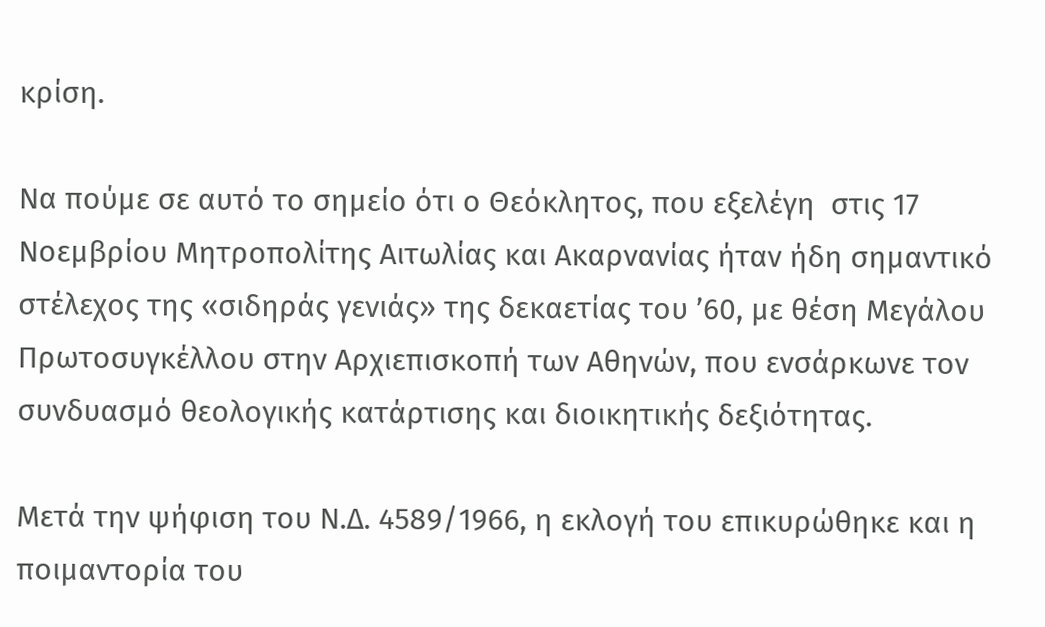κρίση.

Να πούμε σε αυτό το σημείο ότι ο Θεόκλητος, που εξελέγη  στις 17 Νοεμβρίου Μητροπολίτης Αιτωλίας και Ακαρνανίας ήταν ήδη σημαντικό στέλεχος της «σιδηράς γενιάς» της δεκαετίας του ’60, με θέση Μεγάλου Πρωτοσυγκέλλου στην Αρχιεπισκοπή των Αθηνών, που ενσάρκωνε τον συνδυασμό θεολογικής κατάρτισης και διοικητικής δεξιότητας.

Μετά την ψήφιση του Ν.Δ. 4589/1966, η εκλογή του επικυρώθηκε και η ποιμαντορία του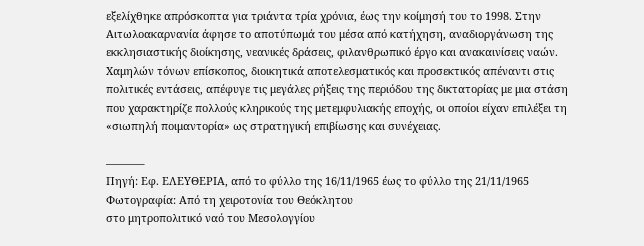εξελίχθηκε απρόσκοπτα για τριάντα τρία χρόνια, έως την κοίμησή του το 1998. Στην Αιτωλοακαρνανία άφησε το αποτύπωμά του μέσα από κατήχηση, αναδιοργάνωση της εκκλησιαστικής διοίκησης, νεανικές δράσεις, φιλανθρωπικό έργο και ανακαινίσεις ναών. Χαμηλών τόνων επίσκοπος, διοικητικά αποτελεσματικός και προσεκτικός απέναντι στις πολιτικές εντάσεις, απέφυγε τις μεγάλες ρήξεις της περιόδου της δικτατορίας με μια στάση που χαρακτηρίζε πολλούς κληρικούς της μετεμφυλιακής εποχής, οι οποίοι είχαν επιλέξει τη «σιωπηλή ποιμαντορία» ως στρατηγική επιβίωσης και συνέχειας.

———–
Πηγή: Εφ. ΕΛΕΥΘΕΡΙΑ, από το φύλλο της 16/11/1965 έως το φύλλο της 21/11/1965
Φωτογραφία: Από τη χειροτονία του Θεόκλητου
στο μητροπολιτικό ναό του Μεσολογγίου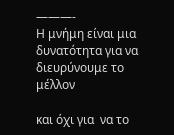———-
Η μνήμη είναι μια δυνατότητα για να διευρύνουμε το μέλλον

και όχι για  να το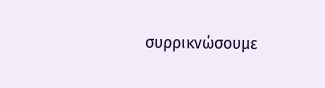συρρικνώσουμε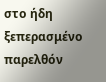στο ήδη ξεπερασμένο παρελθόν